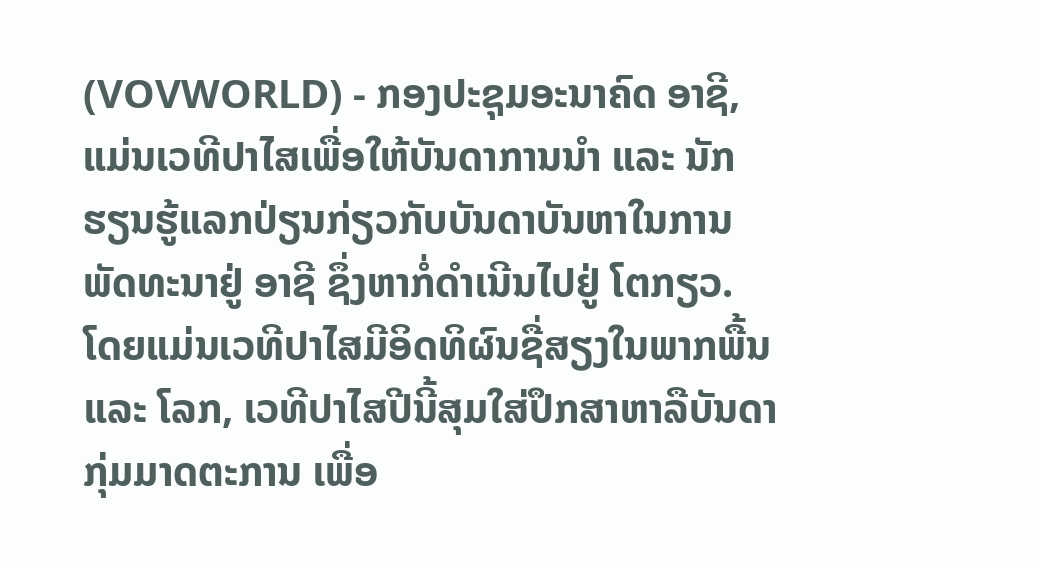(VOVWORLD) - ກອງປະຊຸມອະນາຄົດ ອາຊີ, ແມ່ນເວທີປາໄສເພື່ອໃຫ້ບັນດາການນຳ ແລະ ນັກຮຽນຮູ້ແລກປ່ຽນກ່ຽວກັບບັນດາບັນຫາໃນການພັດທະນາຢູ່ ອາຊີ ຊຶ່ງຫາກໍ່ດຳເນີນໄປຢູ່ ໂຕກຽວ. ໂດຍແມ່ນເວທີປາໄສມີອິດທິຜົນຊື່ສຽງໃນພາກພື້ນ ແລະ ໂລກ, ເວທີປາໄສປີນີ້ສຸມໃສ່ປຶກສາຫາລືບັນດາກຸ່ມມາດຕະການ ເພື່ອ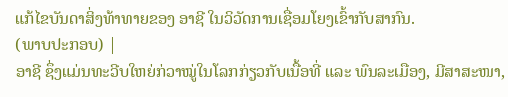ແກ້ໄຂບັນດາສິ່ງທ້າທາຍຂອງ ອາຊີ ໃນວິວັດການເຊື່ອມໂຍງເຂົ້າກັບສາກົນ.
(ພາບປະກອບ) |
ອາຊີ ຊຶ່ງແມ່ນທະວີບໃຫຍ່ກ່ວາໝູ່ໃນໂລກກ່ຽວກັບເນື້ອທີ່ ແລະ ພົນລະເມືອງ, ມີສາສະໜາ,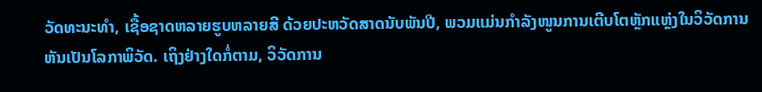ວັດທະນະທຳ, ເຊື້ອຊາດຫລາຍຮູບຫລາຍສີ ດ້ວຍປະຫວັດສາດນັບພັນປີ, ພວມແມ່ນກຳລັງໜູນການເຕີບໂຕຫຼັກແຫຼ່ງໃນວິວັດການຫັນເປັນໂລກາພິວັດ. ເຖິງຢ່າງໃດກໍ່ຕາມ, ວິວັດການ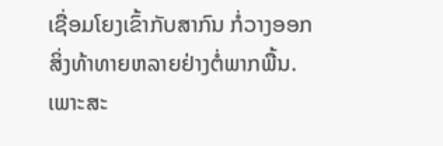ເຊື່ອມໂຍງເຂົ້າກັບສາກົນ ກໍ່ວາງອອກສິ່ງທ້າທາຍຫລາຍຢ່າງຕໍ່ພາກພື້ນ. ເພາະສະ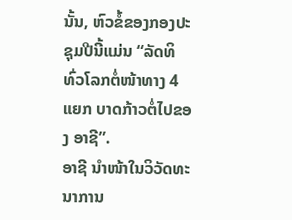ນັ້ນ, ຫົວຂໍ້ຂອງກອງປະຊຸມປີນີ້ແມ່ນ “ລັດທິທົ່ວໂລກຕໍ່ໜ້າທາງ 4 ແຍກ ບາດກ້າວຕໍ່ໄປຂອງ ອາຊີ”.
ອາຊີ ນຳໜ້າໃນວິວັດທະນາການ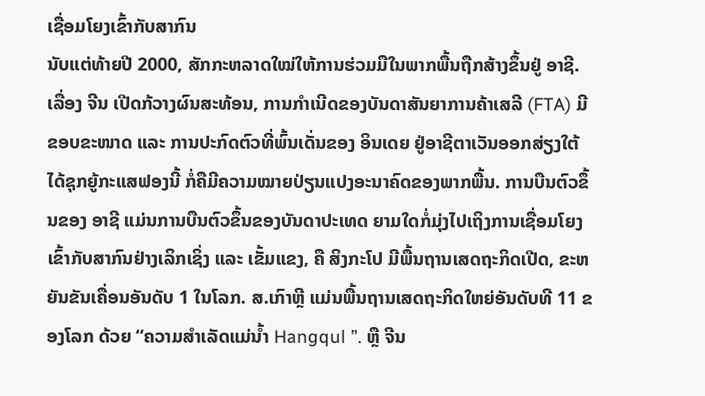ເຊື່ອມໂຍງເຂົ້າກັບສາກົນ
ນັບແຕ່ທ້າຍປີ 2000, ສັກກະຫລາດໃໝ່ໃຫ້ການຮ່ວມມືໃນພາກພື້ນຖືກສ້າງຂຶ້ນຢູ່ ອາຊີ. ເລື່ອງ ຈີນ ເປີດກ້ວາງຜົນສະທ້ອນ, ການກຳເນີດຂອງບັນດາສັນຍາການຄ້າເສລີ (FTA) ມີຂອບຂະໜາດ ແລະ ການປະກົດຕົວທີ່ພົ້ນເດັ່ນຂອງ ອິນເດຍ ຢູ່ອາຊີຕາເວັນອອກສ່ຽງໃຕ້ ໄດ້ຊຸກຍູ້ກະແສຟອງນີ້ ກໍ່ຄືມີຄວາມໝາຍປ່ຽນແປງອະນາຄົດຂອງພາກພື້ນ. ການບືນຕົວຂຶ້ນຂອງ ອາຊີ ແມ່ນການບືນຕົວຂຶ້ນຂອງບັນດາປະເທດ ຍາມໃດກໍ່ມຸ່ງໄປເຖິງການເຊື່ອມໂຍງເຂົ້າກັບສາກົນຢ່າງເລິກເຊິ່ງ ແລະ ເຂັ້ມແຂງ, ຄື ສິງກະໂປ ມີພື້ນຖານເສດຖະກິດເປີດ, ຂະຫຍັນຂັນເຄື່ອນອັນດັບ 1 ໃນໂລກ. ສ.ເກົາຫຼີ ແມ່ນພື້ນຖານເສດຖະກິດໃຫຍ່ອັນດັບທີ 11 ຂອງໂລກ ດ້ວຍ “ຄວາມສຳເລັດແມ່ນ້ຳ Hangqul ”. ຫຼື ຈີນ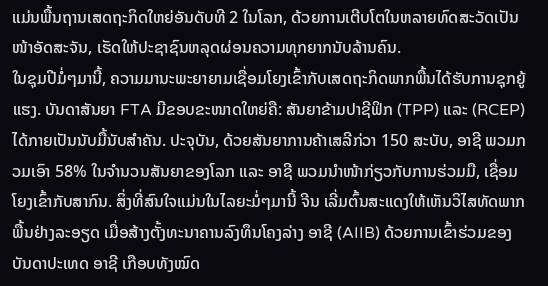ແມ່ນພື້ນຖານເສດຖະກິດໃຫຍ່ອັນດັບທີ 2 ໃນໂລກ, ດ້ວຍການເຕີບໂຕໃນຫລາຍທົດສະວັດເປັນໜ້າອັດສະຈັນ, ເຮັດໃຫ້ປະຊາຊົນຫລຸດຜ່ອນຄວາມທຸກຍາກນັບລ້ານຄົນ.
ໃນຊຸມປີມໍ່ໆມານີ້, ຄວາມມານະພະຍາຍາມເຊື່ອມໂຍງເຂົ້າກັບເສດຖະກິດພາກພື້ນໄດ້ຮັບການຊຸກຍູ້ແຮງ. ບັນດາສັນຍາ FTA ມີຂອບຂະໜາດໃຫຍ່ຄື: ສັນຍາຂ້າມປາຊີຟິກ (TPP) ແລະ (RCEP) ໄດ້ກາຍເປັນນັບມື້ນັບສຳຄັນ. ປະຈຸບັນ, ດ້ວຍສັນຍາການຄ້າເສລີກ່ວາ 150 ສະບັບ, ອາຊີ ພວມກວມເອົາ 58% ໃນຈຳນວນສັນຍາຂອງໂລກ ແລະ ອາຊີ ພວມນຳໜ້າກ່ຽວກັບການຮ່ວມມື, ເຊື່ອມໂຍງເຂົ້າກັບສາກົນ. ສິ່ງທີ່ສົນໃຈແມ່ນໃນໄລຍະມໍ່ໆມານີ້ ຈີນ ເລີ່ມຕົ້ນສະແດງໃຫ້ເຫັນວິໄສທັດພາກພື້ນຢ່າງລະອຽດ ເມື່ອສ້າງຕັ້ງທະນາຄານລົງທຶນໂຄງລ່າງ ອາຊີ (AIIB) ດ້ວຍການເຂົ້າຮ່ວມຂອງບັນດາປະເທດ ອາຊີ ເກືອບທັງໝົດ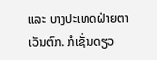ແລະ ບາງປະເທດຝ່າຍຕາເວັນຕົກ. ກໍເຊັ່ນດຽວ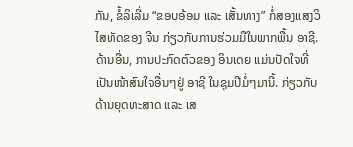ກັນ, ຂໍ້ລິເລີ່ມ “ຂອບອ້ອມ ແລະ ເສັ້ນທາງ” ກໍ່ສອງແສງວິໄສທັດຂອງ ຈີນ ກ່ຽວກັບການຮ່ວມມືໃນພາກພື້ນ ອາຊີ. ດ້ານອື່ນ, ການປະກົດຕົວຂອງ ອິນເດຍ ແມ່ນປັດໃຈທີ່ເປັນໜ້າສົນໃຈອື່ນໆຢູ່ ອາຊີ ໃນຊຸມປີມໍ່ໆມານີ້. ກ່ຽວກັບດ້ານຍຸດທະສາດ ແລະ ເສ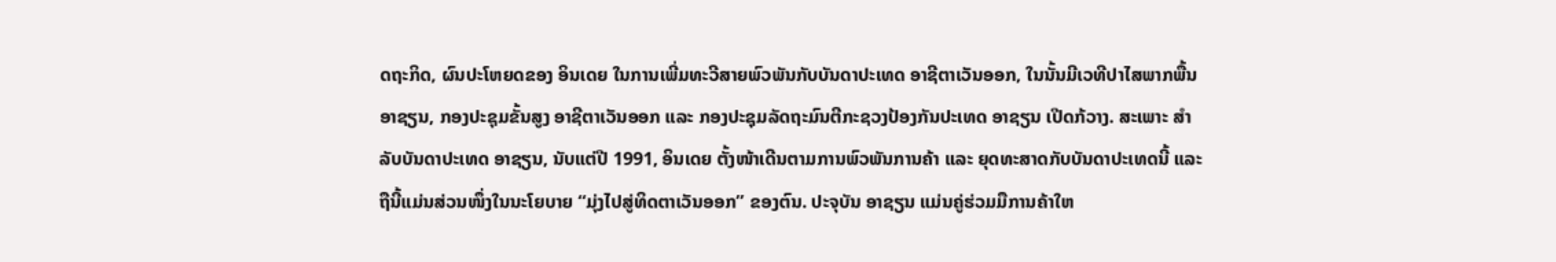ດຖະກິດ, ຜົນປະໂຫຍດຂອງ ອິນເດຍ ໃນການເພີ່ມທະວີສາຍພົວພັນກັບບັນດາປະເທດ ອາຊີຕາເວັນອອກ, ໃນນັ້ນມີເວທີປາໄສພາກພື້ນ ອາຊຽນ, ກອງປະຊຸມຂັ້ນສູງ ອາຊີຕາເວັນອອກ ແລະ ກອງປະຊຸມລັດຖະມົນຕີກະຊວງປ້ອງກັນປະເທດ ອາຊຽນ ເປີດກ້ວາງ. ສະເພາະ ສຳລັບບັນດາປະເທດ ອາຊຽນ, ນັບແຕ່ປີ 1991, ອິນເດຍ ຕັ້ງໜ້າເດີນຕາມການພົວພັນການຄ້າ ແລະ ຍຸດທະສາດກັບບັນດາປະເທດນີ້ ແລະ ຖືນີ້ແມ່ນສ່ວນໜຶ່ງໃນນະໂຍບາຍ “ມຸ່ງໄປສູ່ທິດຕາເວັນອອກ” ຂອງຕົນ. ປະຈຸບັນ ອາຊຽນ ແມ່ນຄູ່ຮ່ວມມືການຄ້າໃຫ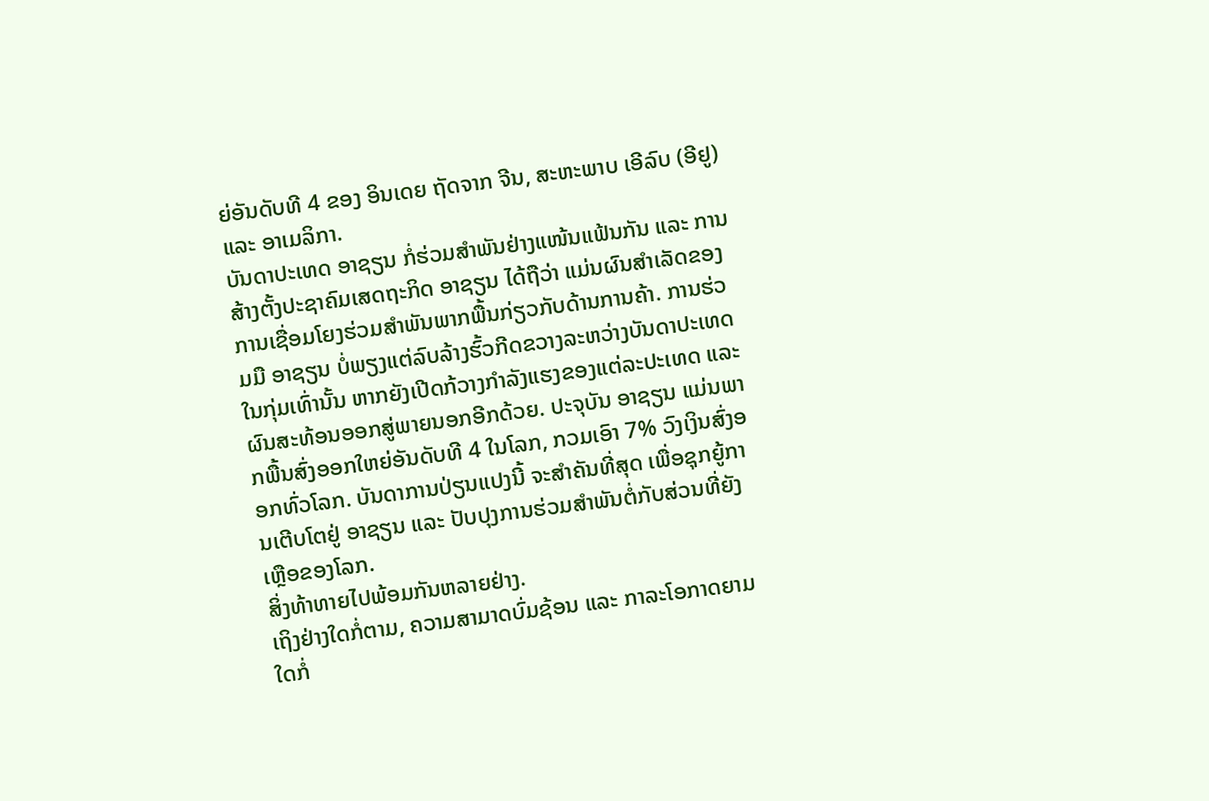ຍ່ອັນດັບທີ 4 ຂອງ ອິນເດຍ ຖັດຈາກ ຈີນ, ສະຫະພາບ ເອີລົບ (ອີຢູ) ແລະ ອາເມລິກາ.
ບັນດາປະເທດ ອາຊຽນ ກໍ່ຮ່ວມສຳພັນຢ່າງແໜ້ນແຟ້ນກັນ ແລະ ການສ້າງຕັ້ງປະຊາຄົມເສດຖະກິດ ອາຊຽນ ໄດ້ຖືວ່າ ແມ່ນຜົນສຳເລັດຂອງການເຊື່ອມໂຍງຮ່ວມສຳພັນພາກພື້ນກ່ຽວກັບດ້ານການຄ້າ. ການຮ່ວມມື ອາຊຽນ ບໍ່ພຽງແຕ່ລົບລ້າງຮົ້ວກີດຂວາງລະຫວ່າງບັນດາປະເທດໃນກຸ່ມເທົ່ານັ້ນ ຫາກຍັງເປີດກ້ວາງກຳລັງແຮງຂອງແຕ່ລະປະເທດ ແລະ ຜົນສະທ້ອນອອກສູ່ພາຍນອກອີກດ້ວຍ. ປະຈຸບັນ ອາຊຽນ ແມ່ນພາກພື້ນສົ່ງອອກໃຫຍ່ອັນດັບທີ 4 ໃນໂລກ, ກວມເອົາ 7% ວົງເງິນສົ່ງອອກທົ່ວໂລກ. ບັນດາການປ່ຽນແປງນີ້ ຈະສຳຄັນທີ່ສຸດ ເພື່ອຊຸກຍູ້ການເຕີບໂຕຢູ່ ອາຊຽນ ແລະ ປັບປຸງການຮ່ວມສຳພັນຕໍ່ກັບສ່ວນທີ່ຍັງເຫຼືອຂອງໂລກ.
ສິ່ງທ້າທາຍໄປພ້ອມກັນຫລາຍຢ່າງ.
ເຖິງຢ່າງໃດກໍ່ຕາມ, ຄວາມສາມາດບົ່ມຊ້ອນ ແລະ ກາລະໂອກາດຍາມໃດກໍ່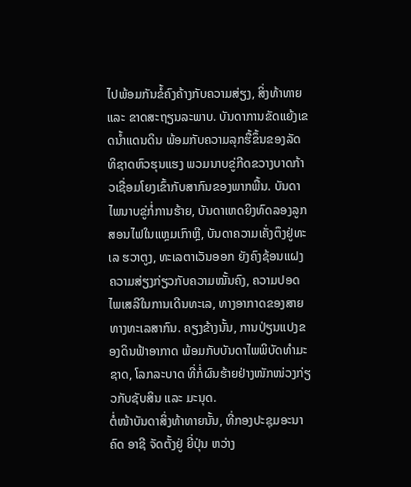ໄປພ້ອມກັນຂໍ້ຄົງຄ້າງກັບຄວາມສ່ຽງ, ສິ່ງທ້າທາຍ ແລະ ຂາດສະຖຽນລະພາບ. ບັນດາການຂັດແຍ້ງເຂດນ້ຳແດນດິນ ພ້ອມກັບຄວາມລຸກຮື້ຂຶ້ນຂອງລັດທິຊາດຫົວຮຸນແຮງ ພວມນາບຂູ່ກີດຂວາງບາດກ້າວເຊື່ອມໂຍງເຂົ້າກັບສາກົນຂອງພາກພື້ນ. ບັນດາໄພນາບຂູ່ກໍ່ການຮ້າຍ, ບັນດາເຫດຍິງທົດລອງລູກສອນໄຟໃນແຫຼມເກົາຫຼີ, ບັນດາຄວາມເຄັ່ງຕຶງຢູ່ທະເລ ຮວາຕູງ, ທະເລຕາເວັນອອກ ຍັງຄົງຊ້ອນແຝງຄວາມສ່ຽງກ່ຽວກັບຄວາມໝັ້ນຄົງ, ຄວາມປອດໄພເສລີໃນການເດີນທະເລ, ທາງອາກາດຂອງສາຍທາງທະເລສາກົນ. ຄຽງຂ້າງນັ້ນ, ການປ່ຽນແປງຂອງດິນຟ້າອາກາດ ພ້ອມກັບບັນດາໄພພິບັດທຳມະຊາດ, ໂລກລະບາດ ທີ່ກໍ່ຜົນຮ້າຍຢ່າງໜັກໜ່ວງກ່ຽວກັບຊັບສິນ ແລະ ມະນຸດ.
ຕໍ່ໜ້າບັນດາສິ່ງທ້າທາຍນັ້ນ, ທີ່ກອງປະຊຸມອະນາຄົດ ອາຊີ ຈັດຕັ້ງຢູ່ ຍີ່ປຸ່ນ ຫວ່າງ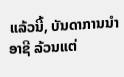ແລ້ວນີ້, ບັນດາການນຳ ອາຊີ ລ້ວນແຕ່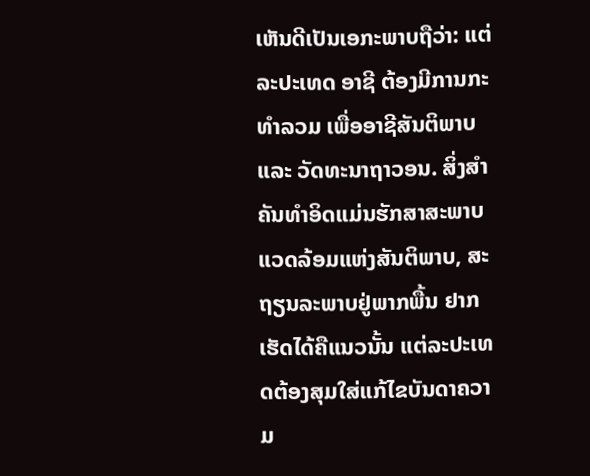ເຫັນດີເປັນເອກະພາບຖືວ່າ: ແຕ່ລະປະເທດ ອາຊີ ຕ້ອງມີການກະທຳລວມ ເພື່ອອາຊີສັນຕິພາບ ແລະ ວັດທະນາຖາວອນ. ສິ່ງສຳຄັນທຳອິດແມ່ນຮັກສາສະພາບແວດລ້ອມແຫ່ງສັນຕິພາບ, ສະຖຽນລະພາບຢູ່ພາກພື້ນ ຢາກເຮັດໄດ້ຄືແນວນັ້ນ ແຕ່ລະປະເທດຕ້ອງສຸມໃສ່ແກ້ໄຂບັນດາຄວາມ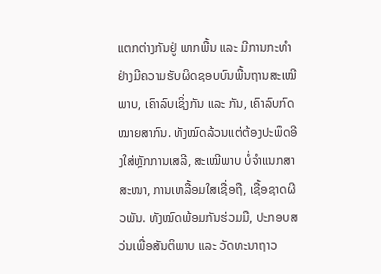ແຕກຕ່າງກັນຢູ່ ພາກພື້ນ ແລະ ມີການກະທຳຢ່າງມີຄວາມຮັບຜິດຊອບບົນພື້ນຖານສະເໝີພາບ, ເຄົາລົບເຊິ່ງກັນ ແລະ ກັນ, ເຄົາລົບກົດໝາຍສາກົນ. ທັງໝົດລ້ວນແຕ່ຕ້ອງປະພຶດອີງໃສ່ຫຼັກການເສລີ, ສະເໝີພາບ ບໍ່ຈຳແນກສາສະໜາ, ການເຫລື້ອມໃສເຊື່ອຖື, ເຊື້ອຊາດຜີວພັນ. ທັງໝົດພ້ອມກັນຮ່ວມມື, ປະກອບສວ່ນເພື່ອສັນຕິພາບ ແລະ ວັດທະນາຖາວ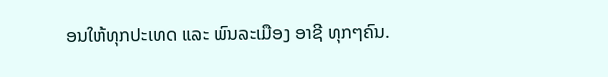ອນໃຫ້ທຸກປະເທດ ແລະ ພົນລະເມືອງ ອາຊີ ທຸກໆຄົນ.